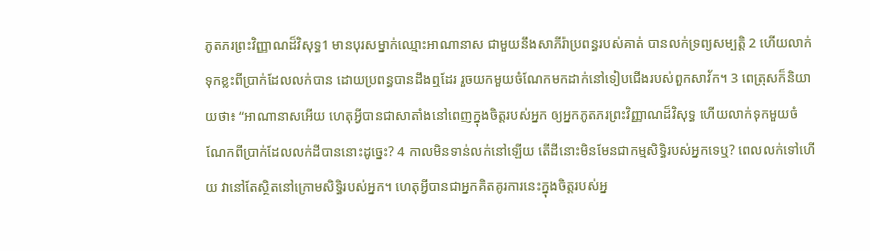ភូតភរព្រះវិញ្ញាណដ៏វិសុទ្ធ1 មានបុរសម្នាក់ឈ្មោះអាណានាស ជាមួយនឹងសាភីរ៉ាប្រពន្ធរបស់គាត់ បានលក់ទ្រព្យសម្បត្តិ 2 ហើយលាក់ទុកខ្លះពីប្រាក់ដែលលក់បាន ដោយប្រពន្ធបានដឹងឮដែរ រួចយកមួយចំណែកមកដាក់នៅទៀបជើងរបស់ពួកសាវ័ក។ 3 ពេត្រុសក៏និយាយថា៖ “អាណានាសអើយ ហេតុអ្វីបានជាសាតាំងនៅពេញក្នុងចិត្តរបស់អ្នក ឲ្យអ្នកភូតភរព្រះវិញ្ញាណដ៏វិសុទ្ធ ហើយលាក់ទុកមួយចំណែកពីប្រាក់ដែលលក់ដីបាននោះដូច្នេះ? 4 កាលមិនទាន់លក់នៅឡើយ តើដីនោះមិនមែនជាកម្មសិទ្ធិរបស់អ្នកទេឬ? ពេលលក់ទៅហើយ វានៅតែស្ថិតនៅក្រោមសិទ្ធិរបស់អ្នក។ ហេតុអ្វីបានជាអ្នកគិតគូរការនេះក្នុងចិត្តរបស់អ្ន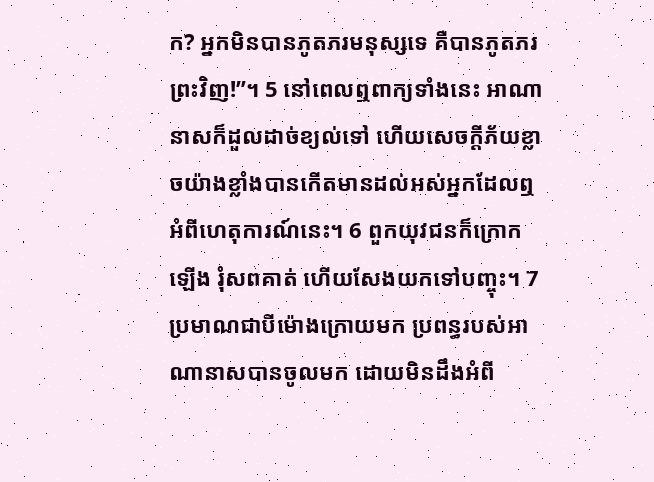ក? អ្នកមិនបានភូតភរមនុស្សទេ គឺបានភូតភរព្រះវិញ!”។ 5 នៅពេលឮពាក្យទាំងនេះ អាណានាសក៏ដួលដាច់ខ្យល់ទៅ ហើយសេចក្ដីភ័យខ្លាចយ៉ាងខ្លាំងបានកើតមានដល់អស់អ្នកដែលឮអំពីហេតុការណ៍នេះ។ 6 ពួកយុវជនក៏ក្រោកឡើង រុំសពគាត់ ហើយសែងយកទៅបញ្ចុះ។ 7 ប្រមាណជាបីម៉ោងក្រោយមក ប្រពន្ធរបស់អាណានាសបានចូលមក ដោយមិនដឹងអំពី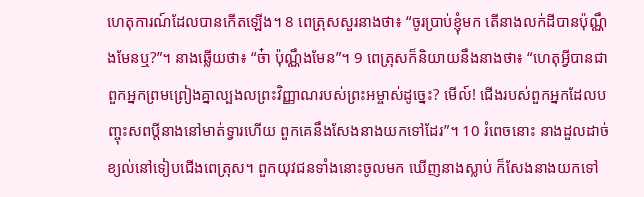ហេតុការណ៍ដែលបានកើតឡើង។ 8 ពេត្រុសសួរនាងថា៖ “ចូរប្រាប់ខ្ញុំមក តើនាងលក់ដីបានប៉ុណ្ណឹងមែនឬ?”។ នាងឆ្លើយថា៖ “ច៎ា ប៉ុណ្ណឹងមែន”។ 9 ពេត្រុសក៏និយាយនឹងនាងថា៖ “ហេតុអ្វីបានជាពួកអ្នកព្រមព្រៀងគ្នាល្បងលព្រះវិញ្ញាណរបស់ព្រះអម្ចាស់ដូច្នេះ? មើល៍! ជើងរបស់ពួកអ្នកដែលបញ្ចុះសពប្ដីនាងនៅមាត់ទ្វារហើយ ពួកគេនឹងសែងនាងយកទៅដែរ”។ 10 រំពេចនោះ នាងដួលដាច់ខ្យល់នៅទៀបជើងពេត្រុស។ ពួកយុវជនទាំងនោះចូលមក ឃើញនាងស្លាប់ ក៏សែងនាងយកទៅ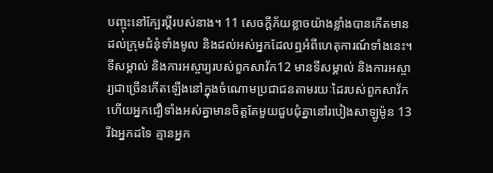បញ្ចុះនៅក្បែរប្ដីរបស់នាង។ 11 សេចក្ដីភ័យខ្លាចយ៉ាងខ្លាំងបានកើតមានដល់ក្រុមជំនុំទាំងមូល និងដល់អស់អ្នកដែលឮអំពីហេតុការណ៍ទាំងនេះ។ ទីសម្គាល់ និងការអស្ចារ្យរបស់ពួកសាវ័ក12 មានទីសម្គាល់ និងការអស្ចារ្យជាច្រើនកើតឡើងនៅក្នុងចំណោមប្រជាជនតាមរយៈដៃរបស់ពួកសាវ័ក ហើយអ្នកជឿទាំងអស់គ្នាមានចិត្តតែមួយជួបជុំគ្នានៅរបៀងសាឡូម៉ូន 13 រីឯអ្នកដទៃ គ្មានអ្នក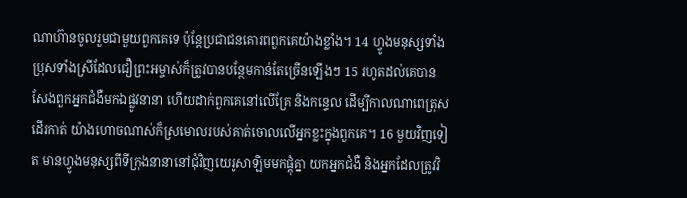ណាហ៊ានចូលរួមជាមួយពួកគេទេ ប៉ុន្តែប្រជាជនគោរពពួកគេយ៉ាងខ្លាំង។ 14 ហ្វូងមនុស្សទាំងប្រុសទាំងស្រីដែលជឿព្រះអម្ចាស់ក៏ត្រូវបានបន្ថែមកាន់តែច្រើនឡើងៗ 15 រហូតដល់គេបានសែងពួកអ្នកជំងឺមកឯផ្លូវនានា ហើយដាក់ពួកគេនៅលើគ្រែ និងកន្ទេល ដើម្បីកាលណាពេត្រុសដើរកាត់ យ៉ាងហោចណាស់ក៏ស្រមោលរបស់គាត់ចោលលើអ្នកខ្លះក្នុងពួកគេ។ 16 មួយវិញទៀត មានហ្វូងមនុស្សពីទីក្រុងនានានៅជុំវិញយេរូសាឡិមមកផ្ដុំគ្នា យកអ្នកជំងឺ និងអ្នកដែលត្រូវវិ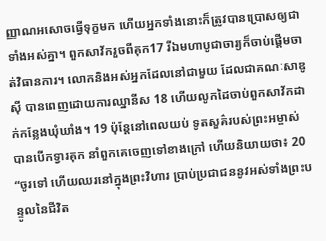ញ្ញាណអសោចធ្វើទុក្ខមក ហើយអ្នកទាំងនោះក៏ត្រូវបានប្រោសឲ្យជាទាំងអស់គ្នា។ ពួកសាវ័ករួចពីគុក17 រីឯមហាបូជាចារ្យក៏ចាប់ផ្ដើមចាត់វិធានការ។ លោកនិងអស់អ្នកដែលនៅជាមួយ ដែលជាគណៈសាឌូស៊ី បានពេញដោយការឈ្នានីស 18 ហើយលូកដៃចាប់ពួកសាវ័កដាក់កន្លែងឃុំឃាំង។ 19 ប៉ុន្តែនៅពេលយប់ ទូតសួគ៌របស់ព្រះអម្ចាស់បានបើកទ្វារគុក នាំពួកគេចេញទៅខាងក្រៅ ហើយនិយាយថា៖ 20 “ចូរទៅ ហើយឈរនៅក្នុងព្រះវិហារ ប្រាប់ប្រជាជននូវអស់ទាំងព្រះបន្ទូលនៃជីវិត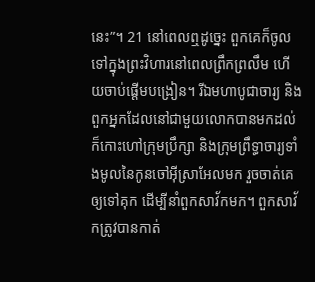នេះ”។ 21 នៅពេលឮដូច្នេះ ពួកគេក៏ចូលទៅក្នុងព្រះវិហារនៅពេលព្រឹកព្រលឹម ហើយចាប់ផ្ដើមបង្រៀន។ រីឯមហាបូជាចារ្យ និងពួកអ្នកដែលនៅជាមួយលោកបានមកដល់ ក៏កោះហៅក្រុមប្រឹក្សា និងក្រុមព្រឹទ្ធាចារ្យទាំងមូលនៃកូនចៅអ៊ីស្រាអែលមក រួចចាត់គេឲ្យទៅគុក ដើម្បីនាំពួកសាវ័កមក។ ពួកសាវ័កត្រូវបានកាត់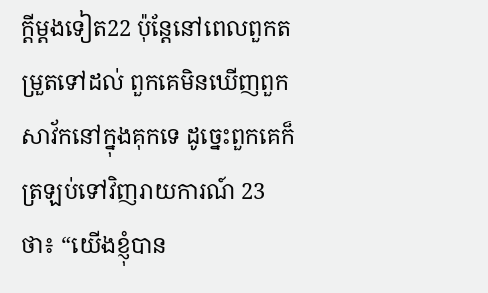ក្ដីម្ដងទៀត22 ប៉ុន្តែនៅពេលពួកតម្រួតទៅដល់ ពួកគេមិនឃើញពួកសាវ័កនៅក្នុងគុកទេ ដូច្នេះពួកគេក៏ត្រឡប់ទៅវិញរាយការណ៍ 23 ថា៖ “យើងខ្ញុំបាន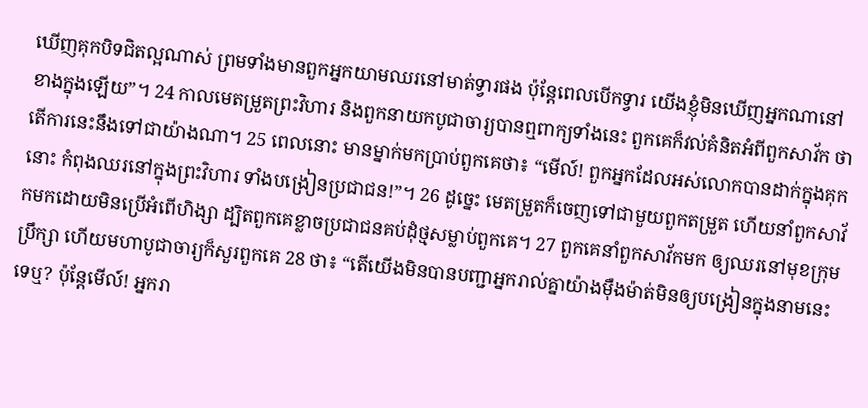ឃើញគុកបិទជិតល្អណាស់ ព្រមទាំងមានពួកអ្នកយាមឈរនៅមាត់ទ្វារផង ប៉ុន្តែពេលបើកទ្វារ យើងខ្ញុំមិនឃើញអ្នកណានៅខាងក្នុងឡើយ”។ 24 កាលមេតម្រួតព្រះវិហារ និងពួកនាយកបូជាចារ្យបានឮពាក្យទាំងនេះ ពួកគេក៏វល់គំនិតអំពីពួកសាវ័ក ថាតើការនេះនឹងទៅជាយ៉ាងណា។ 25 ពេលនោះ មានម្នាក់មកប្រាប់ពួកគេថា៖ “មើល៍! ពួកអ្នកដែលអស់លោកបានដាក់ក្នុងគុកនោះ កំពុងឈរនៅក្នុងព្រះវិហារ ទាំងបង្រៀនប្រជាជន!”។ 26 ដូច្នេះ មេតម្រួតក៏ចេញទៅជាមួយពួកតម្រួត ហើយនាំពួកសាវ័កមកដោយមិនប្រើអំពើហិង្សា ដ្បិតពួកគេខ្លាចប្រជាជនគប់ដុំថ្មសម្លាប់ពួកគេ។ 27 ពួកគេនាំពួកសាវ័កមក ឲ្យឈរនៅមុខក្រុមប្រឹក្សា ហើយមហាបូជាចារ្យក៏សួរពួកគេ 28 ថា៖ “តើយើងមិនបានបញ្ជាអ្នករាល់គ្នាយ៉ាងម៉ឺងម៉ាត់មិនឲ្យបង្រៀនក្នុងនាមនេះទេឬ? ប៉ុន្តែមើល៍! អ្នករា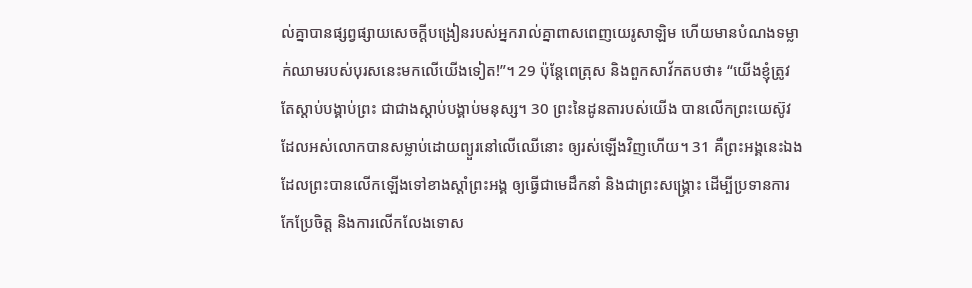ល់គ្នាបានផ្សព្វផ្សាយសេចក្ដីបង្រៀនរបស់អ្នករាល់គ្នាពាសពេញយេរូសាឡិម ហើយមានបំណងទម្លាក់ឈាមរបស់បុរសនេះមកលើយើងទៀត!”។ 29 ប៉ុន្តែពេត្រុស និងពួកសាវ័កតបថា៖ “យើងខ្ញុំត្រូវតែស្ដាប់បង្គាប់ព្រះ ជាជាងស្ដាប់បង្គាប់មនុស្ស។ 30 ព្រះនៃដូនតារបស់យើង បានលើកព្រះយេស៊ូវ ដែលអស់លោកបានសម្លាប់ដោយព្យួរនៅលើឈើនោះ ឲ្យរស់ឡើងវិញហើយ។ 31 គឺព្រះអង្គនេះឯង ដែលព្រះបានលើកឡើងទៅខាងស្ដាំព្រះអង្គ ឲ្យធ្វើជាមេដឹកនាំ និងជាព្រះសង្គ្រោះ ដើម្បីប្រទានការកែប្រែចិត្ត និងការលើកលែងទោស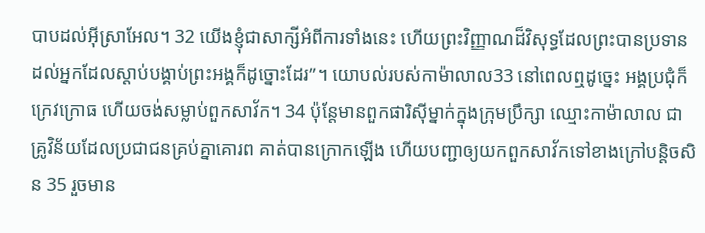បាបដល់អ៊ីស្រាអែល។ 32 យើងខ្ញុំជាសាក្សីអំពីការទាំងនេះ ហើយព្រះវិញ្ញាណដ៏វិសុទ្ធដែលព្រះបានប្រទានដល់អ្នកដែលស្ដាប់បង្គាប់ព្រះអង្គក៏ដូច្នោះដែរ”។ យោបល់របស់កាម៉ាលាល33 នៅពេលឮដូច្នេះ អង្គប្រជុំក៏ក្រេវក្រោធ ហើយចង់សម្លាប់ពួកសាវ័ក។ 34 ប៉ុន្តែមានពួកផារិស៊ីម្នាក់ក្នុងក្រុមប្រឹក្សា ឈ្មោះកាម៉ាលាល ជាគ្រូវិន័យដែលប្រជាជនគ្រប់គ្នាគោរព គាត់បានក្រោកឡើង ហើយបញ្ជាឲ្យយកពួកសាវ័កទៅខាងក្រៅបន្តិចសិន 35 រួចមាន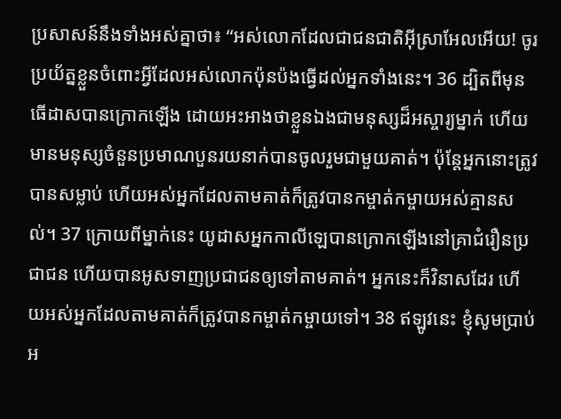ប្រសាសន៍នឹងទាំងអស់គ្នាថា៖ “អស់លោកដែលជាជនជាតិអ៊ីស្រាអែលអើយ! ចូរប្រយ័ត្នខ្លួនចំពោះអ្វីដែលអស់លោកប៉ុនប៉ងធ្វើដល់អ្នកទាំងនេះ។ 36 ដ្បិតពីមុន ធើដាសបានក្រោកឡើង ដោយអះអាងថាខ្លួនឯងជាមនុស្សដ៏អស្ចារ្យម្នាក់ ហើយមានមនុស្សចំនួនប្រមាណបួនរយនាក់បានចូលរួមជាមួយគាត់។ ប៉ុន្តែអ្នកនោះត្រូវបានសម្លាប់ ហើយអស់អ្នកដែលតាមគាត់ក៏ត្រូវបានកម្ចាត់កម្ចាយអស់គ្មានសល់។ 37 ក្រោយពីម្នាក់នេះ យូដាសអ្នកកាលីឡេបានក្រោកឡើងនៅគ្រាជំរឿនប្រជាជន ហើយបានអូសទាញប្រជាជនឲ្យទៅតាមគាត់។ អ្នកនេះក៏វិនាសដែរ ហើយអស់អ្នកដែលតាមគាត់ក៏ត្រូវបានកម្ចាត់កម្ចាយទៅ។ 38 ឥឡូវនេះ ខ្ញុំសូមប្រាប់អ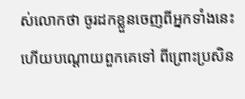ស់លោកថា ចូរដកខ្លួនចេញពីអ្នកទាំងនេះ ហើយបណ្ដោយពួកគេទៅ ពីព្រោះប្រសិន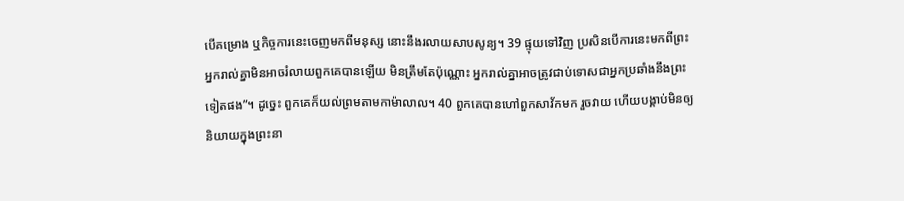បើគម្រោង ឬកិច្ចការនេះចេញមកពីមនុស្ស នោះនឹងរលាយសាបសូន្យ។ 39 ផ្ទុយទៅវិញ ប្រសិនបើការនេះមកពីព្រះ អ្នករាល់គ្នាមិនអាចរំលាយពួកគេបានឡើយ មិនត្រឹមតែប៉ុណ្ណោះ អ្នករាល់គ្នាអាចត្រូវជាប់ទោសជាអ្នកប្រឆាំងនឹងព្រះទៀតផង”។ ដូច្នេះ ពួកគេក៏យល់ព្រមតាមកាម៉ាលាល។ 40 ពួកគេបានហៅពួកសាវ័កមក រួចវាយ ហើយបង្គាប់មិនឲ្យនិយាយក្នុងព្រះនា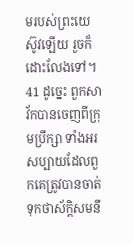មរបស់ព្រះយេស៊ូវឡើយ រួចក៏ដោះលែងទៅ។ 41 ដូច្នេះ ពួកសាវ័កបានចេញពីក្រុមប្រឹក្សា ទាំងអរសប្បាយដែលពួកគេត្រូវបានចាត់ទុកថាស័ក្ដិសមនឹ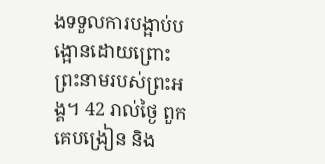ងទទួលការបង្អាប់បង្អោនដោយព្រោះព្រះនាមរបស់ព្រះអង្គ។ 42 រាល់ថ្ងៃ ពួកគេបង្រៀន និង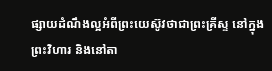ផ្សាយដំណឹងល្អអំពីព្រះយេស៊ូវថាជាព្រះគ្រីស្ទ នៅក្នុងព្រះវិហារ និងនៅតា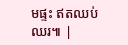មផ្ទះ ឥតឈប់ឈរ៕ |